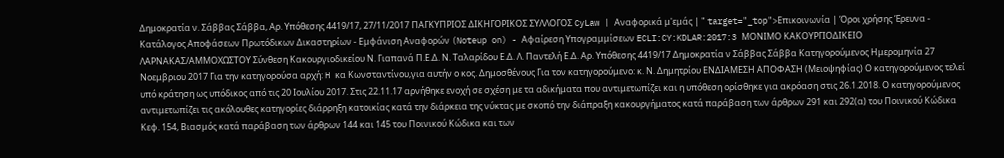Δημοκρατία ν. Σάββας Σάββα, Αρ. Υπόθεσης 4419/17, 27/11/2017 ΠΑΓΚΥΠΡΙΟΣ ΔΙΚΗΓΟΡΙΚΟΣ ΣΥΛΛΟΓΟΣ CyLaw | Αναφορικά μ'εμάς | " target="_top">Επικοινωνία | Όροι χρήσης Έρευνα - Κατάλογος Αποφάσεων Πρωτόδικων Δικαστηρίων - Εμφάνιση Αναφορών (Noteup on) - Αφαίρεση Υπογραμμίσεων ECLI:CY:KDLAR:2017:3 ΜΟΝΙΜΟ ΚΑΚΟΥΡΓΙΟΔΙΚΕΙΟ ΛΑΡΝΑΚΑΣ/ΑΜΜΟΧΩΣΤΟΥ Σύνθεση Κακουργιοδικείου Ν. Γιαπανά Π.Ε.Δ. Ν. Ταλαρίδου Ε.Δ. Λ. Παντελή Ε.Δ. Αρ. Υπόθεσης 4419/17 Δημοκρατία ν Σάββας Σάββα Κατηγορούμενος Ημερομηνία 27 Νοεμβριου 2017 Για την κατηγορούσα αρχή: H κα Κωνσταντίνου,για αυτήν ο κος. Δημοσθένους Για τον κατηγορούμενο: κ. Ν. Δημητρίου ΕΝΔΙΑΜΕΣΗ ΑΠΟΦΑΣΗ (Μειοψηφίας) Ο κατηγορούμενος τελεί υπό κράτηση ως υπόδικος από τις 20 Ιουλίου 2017. Στις 22.11.17 αρνήθηκε ενοχή σε σχέση με τα αδικήματα που αντιμετωπίζει και η υπόθεση ορίσθηκε για ακρόαση στις 26.1.2018. Ο κατηγορούμενος αντιμετωπίζει τις ακόλουθες κατηγορίες διάρρηξη κατοικίας κατά την διάρκεια της νύκτας με σκοπό την διάπραξη κακουργήματος κατά παράβαση των άρθρων 291 και 292(α) του Ποινικού Κώδικα Κεφ. 154, Βιασμός κατά παράβαση των άρθρων 144 και 145 του Ποινικού Κώδικα και των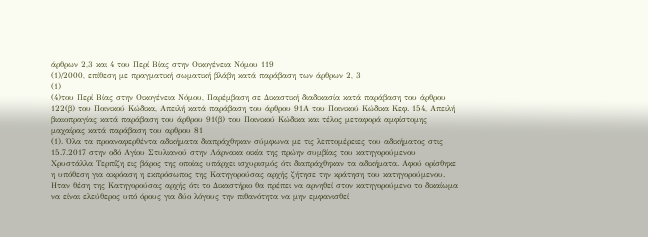άρθρων 2,3 και 4 του Περί Βίας στην Οικογένεια Νόμου 119
(1)/2000, επίθεση με πραγματική σωματική βλάβη κατά παράβαση των άρθρων 2, 3
(1)
(4)του Περί Βίας στην Οικογένεια Νόμου, Παρέμβαση σε Δικαστική διαδικασία κατά παράβαση του άρθρου 122(β) του Ποινικού Κώδικα, Απειλή κατά παράβαση του άρθρου 91Α του Ποινικού Κώδικα Κεφ. 154, Απειλή βιαιοπραγίας κατά παράβαση του άρθρου 91(β) του Ποινικού Κώδικα και τέλος μεταφορά αμφίστομης μαχαίρας κατά παράβαση του αρθρου 81
(1). Όλα τα προαναφερθέντα αδικήματα διαπράχθηκαν σύμφωνα με τις λεπτομέρειες του αδικήματος στις 15.7.2017 στην οδό Αγίου Στυλιανού στην Λάρνακα οικία της πρώην συμβίας του κατηγορούμενου Χρυστάλλα Τερπίζη εις βάρος της οποίας υπάρχει ισχυρισμός ότι διαπράχθηκαν τα αδικήματα. Αφού ορίσθηκε η υπόθεση για ακρόαση η εκπρόσωπος της Κατηγορούσας αρχής ζήτησε την κράτηση του κατηγορούμενου. Ηταν θέση της Κατηγορούσας αρχής ότι το Δικαστήριο θα πρέπει να αρνηθεί στον κατηγορούμενο το δικαίωμα να είναι ελεύθερος υπό όρους για δύο λόγους την πιθανότητα να μην εμφανισθεί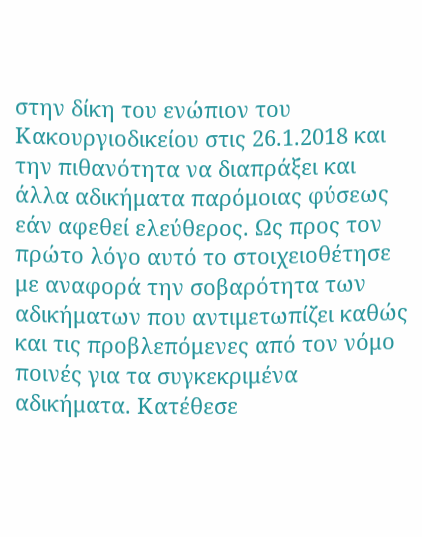στην δίκη του ενώπιον του Κακουργιοδικείου στις 26.1.2018 και την πιθανότητα να διαπράξει και άλλα αδικήματα παρόμοιας φύσεως εάν αφεθεί ελεύθερος. Ως προς τον πρώτο λόγο αυτό το στοιχειοθέτησε με αναφορά την σοβαρότητα των αδικήματων που αντιμετωπίζει καθώς και τις προβλεπόμενες από τον νόμο ποινές για τα συγκεκριμένα αδικήματα. Κατέθεσε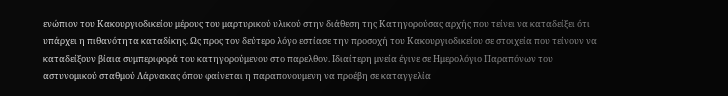ενώπιον του Κακουργιοδικείου μέρους του μαρτυρικού υλικού στην διάθεση της Κατηγορούσας αρχής που τείνει να καταδείξει ότι υπάρχει η πιθανότητα καταδίκης. Ως προς τον δεύτερο λόγο εστίασε την προσοχή του Κακουργιοδικείου σε στοιχεία που τείνουν να καταδείξουν βίαια συμπεριφορά του κατηγορούμενου στο παρελθον. Ιδιαίτερη μνεία έγινε σε Ημερολόγιο Παραπόνων του αστυνομικού σταθμού Λάρνακας όπου φαίνεται η παραπονουμενη να προέβη σε καταγγελία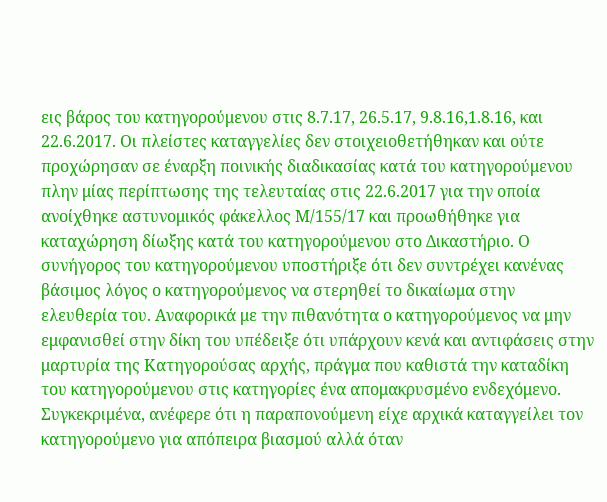εις βάρος του κατηγορούμενου στις 8.7.17, 26.5.17, 9.8.16,1.8.16, και 22.6.2017. Οι πλείστες καταγγελίες δεν στοιχειοθετήθηκαν και ούτε προχώρησαν σε έναρξη ποινικής διαδικασίας κατά του κατηγορούμενου πλην μίας περίπτωσης της τελευταίας στις 22.6.2017 για την οποία ανοίχθηκε αστυνομικός φάκελλος Μ/155/17 και προωθήθηκε για καταχώρηση δίωξης κατά του κατηγορούμενου στο Δικαστήριο. Ο συνήγορος του κατηγορούμενου υποστήριξε ότι δεν συντρέχει κανένας βάσιμος λόγος ο κατηγορούμενος να στερηθεί το δικαίωμα στην ελευθερία του. Αναφορικά με την πιθανότητα ο κατηγορούμενος να μην εμφανισθεί στην δίκη του υπέδειξε ότι υπάρχουν κενά και αντιφάσεις στην μαρτυρία της Κατηγορούσας αρχής, πράγμα που καθιστά την καταδίκη του κατηγορούμενου στις κατηγορίες ένα απομακρυσμένο ενδεχόμενο. Συγκεκριμένα, ανέφερε ότι η παραπονούμενη είχε αρχικά καταγγείλει τον κατηγορούμενο για απόπειρα βιασμού αλλά όταν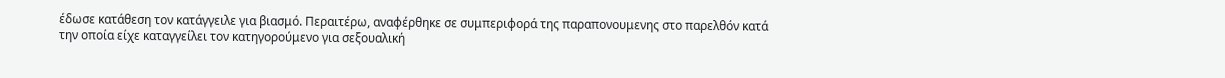έδωσε κατάθεση τον κατάγγειλε για βιασμό. Περαιτέρω, αναφέρθηκε σε συμπεριφορά της παραπονουμενης στο παρελθόν κατά την οποία είχε καταγγείλει τον κατηγορούμενο για σεξουαλική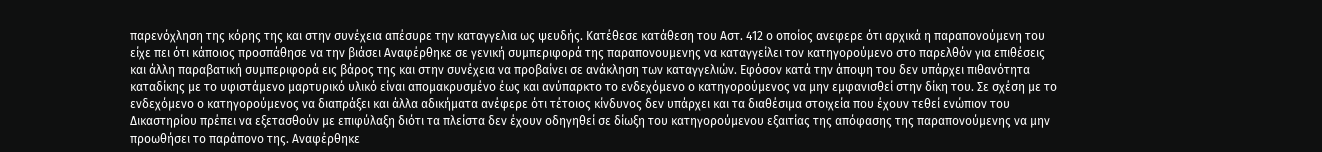παρενόχληση της κόρης της και στην συνέχεια απέσυρε την καταγγελια ως ψευδής. Κατέθεσε κατάθεση του Αστ. 412 ο οποίος ανεφερε ότι αρχικά η παραπονούμενη του είχε πει ότι κάποιος προσπάθησε να την βιάσει Αναφέρθηκε σε γενική συμπεριφορά της παραπονουμενης να καταγγείλει τον κατηγορούμενο στο παρελθόν για επιθέσεις και άλλη παραβατική συμπεριφορά εις βάρος της και στην συνέχεια να προβαίνει σε ανάκληση των καταγγελιών. Εφόσον κατά την άποψη του δεν υπάρχει πιθανότητα καταδίκης με το υφιστάμενο μαρτυρικό υλικό είναι απομακρυσμένο έως και ανύπαρκτο το ενδεχόμενο ο κατηγορούμενος να μην εμφανισθεί στην δίκη του. Σε σχέση με το ενδεχόμενο ο κατηγορούμενος να διαπράξει και άλλα αδικήματα ανέφερε ότι τέτοιος κίνδυνος δεν υπάρχει και τα διαθέσιμα στοιχεία που έχουν τεθεί ενώπιον του Δικαστηρίου πρέπει να εξετασθούν με επιφύλαξη διότι τα πλείστα δεν έχουν οδηγηθεί σε δίωξη του κατηγορούμενου εξαιτίας της απόφασης της παραπονούμενης να μην προωθήσει το παράπονο της. Αναφέρθηκε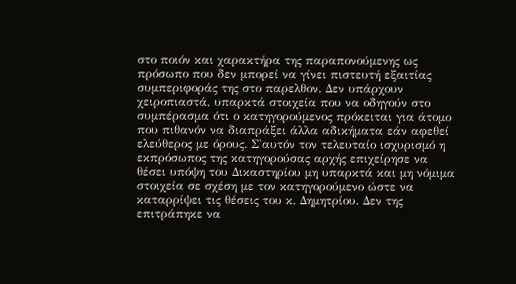στο ποιόν και χαρακτήρα της παραπονούμενης ως πρόσωπο που δεν μπορεί να γίνει πιστευτή εξαιτίας συμπεριφοράς της στο παρελθον. Δεν υπάρχουν χειροπιαστά, υπαρκτά στοιχεία που να οδηγούν στο συμπέρασμα ότι ο κατηγορούμενος πρόκειται για άτομο που πιθανόν να διαπράξει άλλα αδικήματα εάν αφεθεί ελεύθερος με όρους. Σ'αυτόν τον τελευταίο ισχυρισμό η εκπρόσωπος της κατηγορούσας αρχής επιχείρησε να θέσει υπόψη του Δικαστηρίου μη υπαρκτά και μη νόμιμα στοιχεία σε σχέση με τον κατηγορούμενο ώστε να καταρρίψει τις θέσεις του κ. Δημητρίου. Δεν της επιτράπηκε να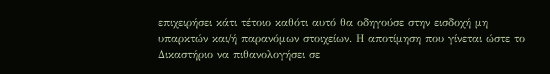επιχειρήσει κάτι τέτοιο καθότι αυτό θα οδηγούσε στην εισδοχή μη υπαρκτών και/ή παρανόμων στοιχείων. Η αποτίμηση που γίνεται ώστε το Δικαστήριο να πιθανολογήσει σε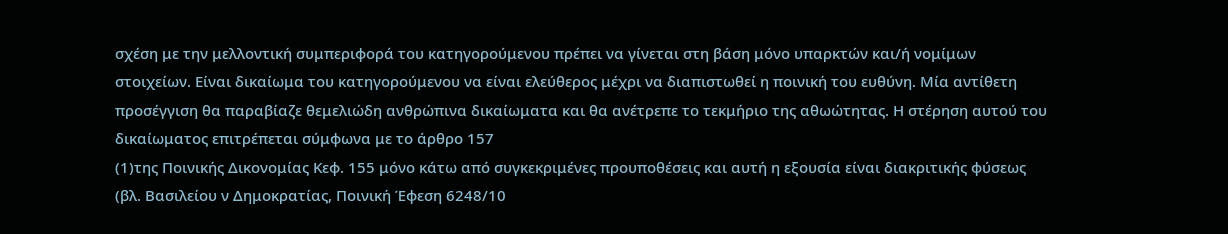σχέση με την μελλοντική συμπεριφορά του κατηγορούμενου πρέπει να γίνεται στη βάση μόνο υπαρκτών και/ή νομίμων στοιχείων. Είναι δικαίωμα του κατηγορούμενου να είναι ελεύθερος μέχρι να διαπιστωθεί η ποινική του ευθύνη. Μία αντίθετη προσέγγιση θα παραβίαζε θεμελιώδη ανθρώπινα δικαίωματα και θα ανέτρεπε το τεκμήριο της αθωώτητας. Η στέρηση αυτού του δικαίωματος επιτρέπεται σύμφωνα με το άρθρο 157
(1)της Ποινικής Δικονομίας Κεφ. 155 μόνο κάτω από συγκεκριμένες προυποθέσεις και αυτή η εξουσία είναι διακριτικής φύσεως (βλ. Βασιλείου ν Δημοκρατίας, Ποινική Έφεση 6248/10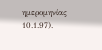ημερομηνίας 10.1.97).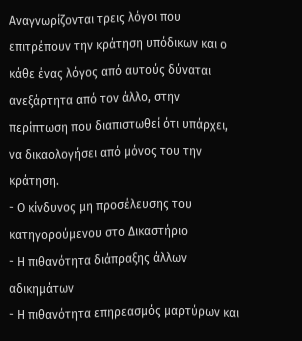Αναγνωρίζονται τρεις λόγοι που επιτρέπουν την κράτηση υπόδικων και ο κάθε ένας λόγος από αυτούς δύναται ανεξάρτητα από τον άλλο, στην περίπτωση που διαπιστωθεί ότι υπάρχει, να δικαολογήσει από μόνος του την κράτηση.
- Ο κίνδυνος μη προσέλευσης του κατηγορούμενου στο Δικαστήριο
- Η πιθανότητα διάπραξης άλλων αδικημάτων
- Η πιθανότητα επηρεασμός μαρτύρων και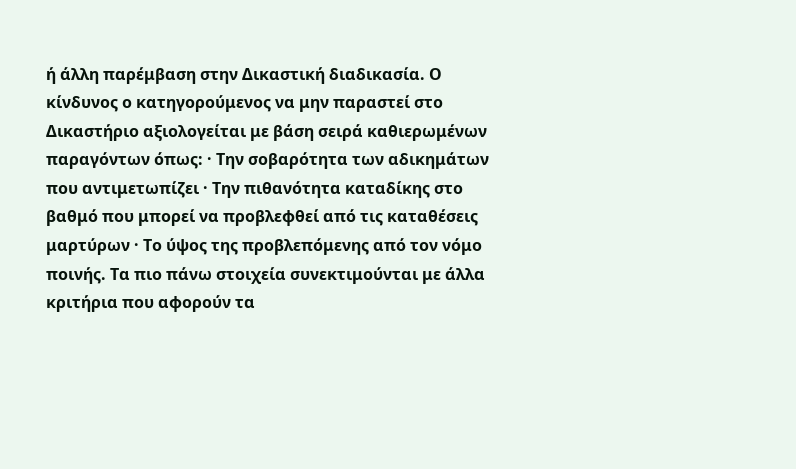ή άλλη παρέμβαση στην Δικαστική διαδικασία. Ο κίνδυνος ο κατηγορούμενος να μην παραστεί στο Δικαστήριο αξιολογείται με βάση σειρά καθιερωμένων παραγόντων όπως: · Την σοβαρότητα των αδικημάτων που αντιμετωπίζει · Την πιθανότητα καταδίκης στο βαθμό που μπορεί να προβλεφθεί από τις καταθέσεις μαρτύρων · Το ύψος της προβλεπόμενης από τον νόμο ποινής. Τα πιο πάνω στοιχεία συνεκτιμούνται με άλλα κριτήρια που αφορούν τα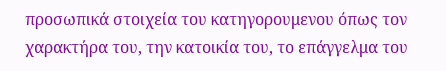προσωπικά στοιχεία του κατηγορουμενου όπως τον χαρακτήρα του, την κατοικία του, το επάγγελμα του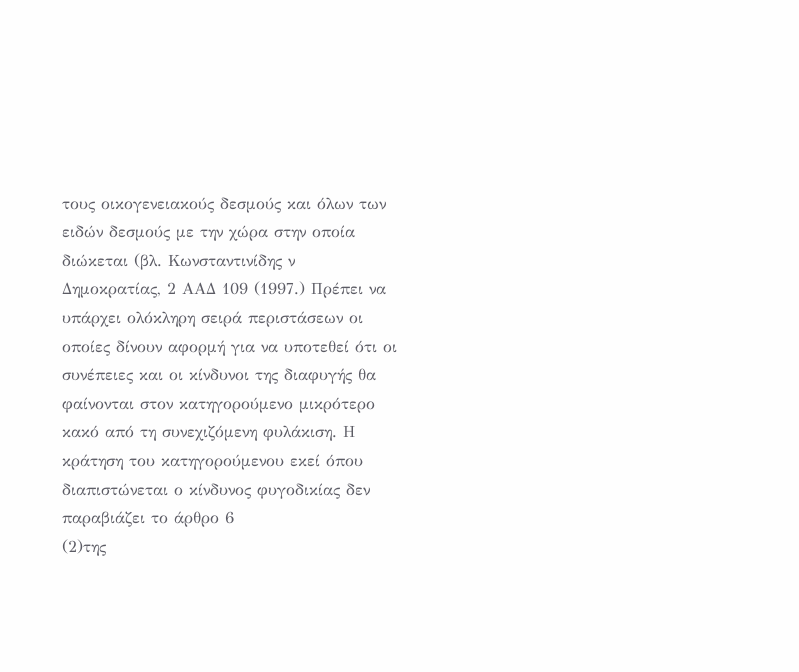τους οικογενειακούς δεσμούς και όλων των ειδών δεσμούς με την χώρα στην οποία διώκεται (βλ. Κωνσταντινίδης ν Δημοκρατίας, 2 ΑΑΔ 109 (1997.) Πρέπει να υπάρχει ολόκληρη σειρά περιστάσεων οι οποίες δίνουν αφορμή για να υποτεθεί ότι οι συνέπειες και οι κίνδυνοι της διαφυγής θα φαίνονται στον κατηγορούμενο μικρότερο κακό από τη συνεχιζόμενη φυλάκιση. Η κράτηση του κατηγορούμενου εκεί όπου διαπιστώνεται ο κίνδυνος φυγοδικίας δεν παραβιάζει το άρθρο 6
(2)της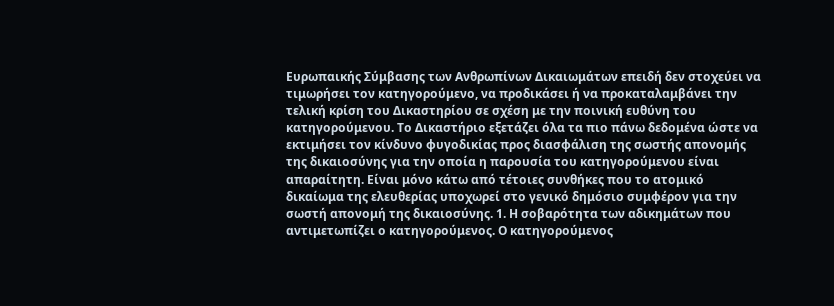Ευρωπαικής Σύμβασης των Ανθρωπίνων Δικαιωμάτων επειδή δεν στοχεύει να τιμωρήσει τον κατηγορούμενο, να προδικάσει ή να προκαταλαμβάνει την τελική κρίση του Δικαστηρίου σε σχέση με την ποινική ευθύνη του κατηγορούμενου. Το Δικαστήριο εξετάζει όλα τα πιο πάνω δεδομένα ώστε να εκτιμήσει τον κίνδυνο φυγοδικίας προς διασφάλιση της σωστής απονομής της δικαιοσύνης για την οποία η παρουσία του κατηγορούμενου είναι απαραίτητη. Είναι μόνο κάτω από τέτοιες συνθήκες που το ατομικό δικαίωμα της ελευθερίας υποχωρεί στο γενικό δημόσιο συμφέρον για την σωστή απονομή της δικαιοσύνης. 1. Η σοβαρότητα των αδικημάτων που αντιμετωπίζει ο κατηγορούμενος. Ο κατηγορούμενος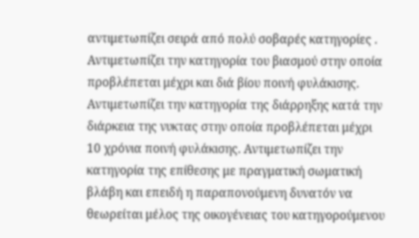αντιμετωπίζει σειρά από πολύ σοβαρές κατηγορίες . Αντιμετωπίζει την κατηγορία του βιασμού στην οποία προβλέπεται μέχρι και διά βίου ποινή φυλάκισης. Αντιμετωπίζει την κατηγορία της διάρρηξης κατά την διάρκεια της νυκτας στην οποία προβλέπεται μέχρι 10 χρόνια ποινή φυλάκισης. Αντιμετωπίζει την κατηγορία της επίθεσης με πραγματική σωματική βλάβη και επειδή η παραπονούμενη δυνατόν να θεωρείται μέλος της οικογένειας του κατηγορούμενου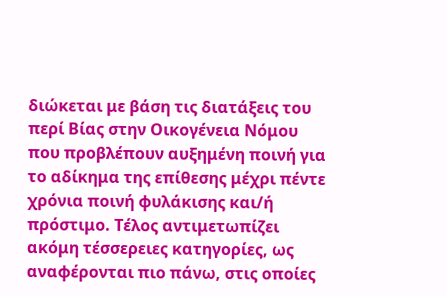διώκεται με βάση τις διατάξεις του περί Βίας στην Οικογένεια Νόμου που προβλέπουν αυξημένη ποινή για το αδίκημα της επίθεσης μέχρι πέντε χρόνια ποινή φυλάκισης και/ή πρόστιμο. Τέλος αντιμετωπίζει ακόμη τέσσερειες κατηγορίες, ως αναφέρονται πιο πάνω, στις οποίες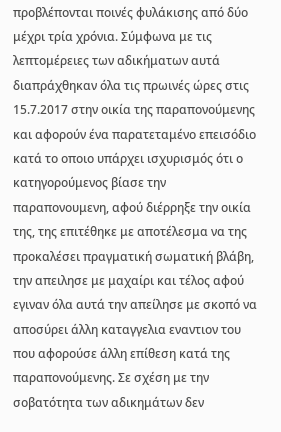προβλέπονται ποινές φυλάκισης από δύο μέχρι τρία χρόνια. Σύμφωνα με τις λεπτομέρειες των αδικήματων αυτά διαπράχθηκαν όλα τις πρωινές ώρες στις 15.7.2017 στην οικία της παραπονούμενης και αφορούν ένα παρατεταμένο επεισόδιο κατά το οποιο υπάρχει ισχυρισμός ότι ο κατηγορούμενος βίασε την παραπονουμενη, αφού διέρρηξε την οικία της, της επιτέθηκε με αποτέλεσμα να της προκαλέσει πραγματική σωματική βλάβη, την απειλησε με μαχαίρι και τέλος αφού εγιναν όλα αυτά την απείλησε με σκοπό να αποσύρει άλλη καταγγελια εναντιον του που αφορούσε άλλη επίθεση κατά της παραπονούμενης. Σε σχέση με την σοβατότητα των αδικημάτων δεν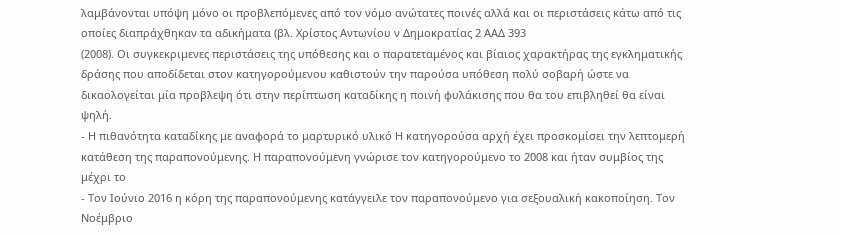λαμβάνονται υπόψη μόνο οι προβλεπόμενες από τον νόμο ανώτατες ποινές αλλά και οι περιστάσεις κάτω από τις οποίες διαπράχθηκαν τα αδικήματα (βλ. Χρίστος Αντωνίου ν Δημοκρατίας 2 ΑΑΔ 393
(2008). Οι συγκεκριμενες περιστάσεις της υπόθεσης και ο παρατεταμένος και βίαιος χαρακτήρας της εγκληματικής δράσης που αποδίδεται στον κατηγορούμενου καθιστούν την παρούσα υπόθεση πολύ σοβαρή ώστε να δικαολογείται μία προβλεψη ότι στην περίπτωση καταδίκης η ποινή φυλάκισης που θα του επιβληθεί θα είναι ψηλή.
- Η πιθανότητα καταδίκης με αναφορά το μαρτυρικό υλικό Η κατηγορούσα αρχή έχει προσκομίσει την λεπτομερή κατάθεση της παραπονούμενης. Η παραπονούμενη γνώρισε τον κατηγορούμενο το 2008 και ήταν συμβίος της μέχρι το
- Τον Ιούνιο 2016 η κόρη της παραπονούμενης κατάγγειλε τον παραπονούμενο για σεξουαλική κακοποίηση. Τον Νοέμβριο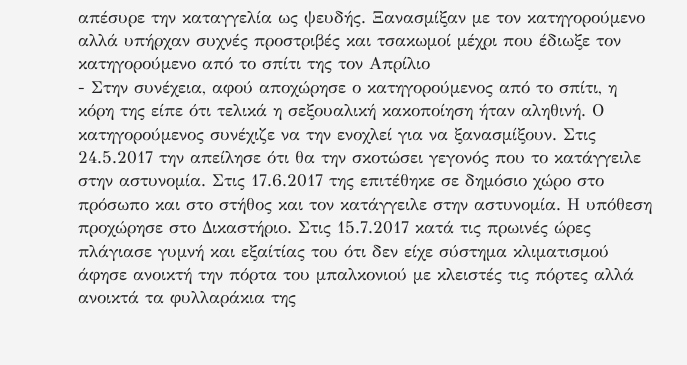απέσυρε την καταγγελία ως ψευδής. Ξανασμίξαν με τον κατηγορούμενο αλλά υπήρχαν συχνές προστριβές και τσακωμοί μέχρι που έδιωξε τον κατηγορούμενο από το σπίτι της τον Απρίλιο
- Στην συνέχεια, αφού αποχώρησε ο κατηγορούμενος από το σπίτι, η κόρη της είπε ότι τελικά η σεξουαλική κακοποίηση ήταν αληθινή. Ο κατηγορούμενος συνέχιζε να την ενοχλεί για να ξανασμίξουν. Στις 24.5.2017 την απείλησε ότι θα την σκοτώσει γεγονός που το κατάγγειλε στην αστυνομία. Στις 17.6.2017 της επιτέθηκε σε δημόσιο χώρο στο πρόσωπο και στο στήθος και τον κατάγγειλε στην αστυνομία. Η υπόθεση προχώρησε στο Δικαστήριο. Στις 15.7.2017 κατά τις πρωινές ώρες πλάγιασε γυμνή και εξαίτίας του ότι δεν είχε σύστημα κλιματισμού άφησε ανοικτή την πόρτα του μπαλκονιού με κλειστές τις πόρτες αλλά ανοικτά τα φυλλαράκια της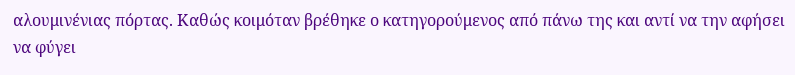αλουμινένιας πόρτας. Καθώς κοιμόταν βρέθηκε ο κατηγορούμενος από πάνω της και αντί να την αφήσει να φύγει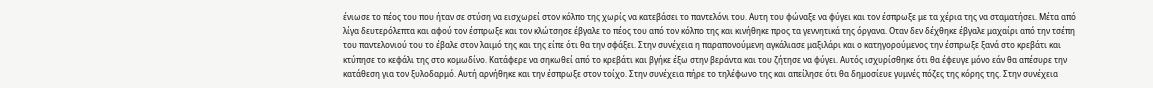ένιωσε το πέος του που ήταν σε στύση να εισχωρεί στον κόλπο της χωρίς να κατεβάσει το παντελόνι του. Αυτη του φώναξε να φύγει και τον έσπρωξε με τα χέρια της να σταματήσει. Μέτα από λίγα δευτερόλεπτα και αφού τον έσπρωξε και τον κλώτσησε έβγαλε το πέος του από τον κόλπο της και κινήθηκε προς τα γεννητικά της όργανα. Οταν δεν δέχθηκε έβγαλε μαχαίρι από την τσέπη του παντελονιού του το έβαλε στον λαιμό της και της είπε ότι θα την σφάξει. Στην συνέχεια η παραπονούμενη αγκάλιασε μαξιλάρι και ο κατηγορούμενος την έσπρωξε ξανά στο κρεβάτι και κτύπησε το κεφάλι της στο κομωδίνο. Κατάφερε να σηκωθεί από το κρεβάτι και βγήκε έξω στην βεράντα και του ζήτησε να φύγει. Αυτός ισχυρίσθηκε ότι θα έφευγε μόνο εάν θα απέσυρε την κατάθεση για τον ξυλοδαρμό. Αυτή αρνήθηκε και την έσπρωξε στον τοίχο. Στην συνέχεια πήρε το τηλέφωνο της και απείλησε ότι θα δημοσίευε γυμνές πόζες της κόρης της. Στην συνέχεια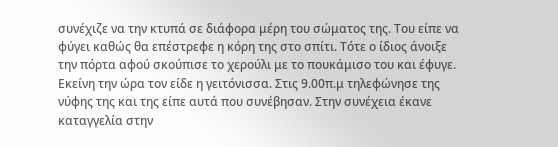συνέχιζε να την κτυπά σε διάφορα μέρη του σώματος της. Του είπε να φύγει καθώς θα επέστρεφε η κόρη της στο σπίτι. Τότε ο ίδιος άνοιξε την πόρτα αφού σκούπισε το χερούλι με το πουκάμισο του και έφυγε. Εκείνη την ώρα τον είδε η γειτόνισσα. Στις 9.00π.μ τηλεφώνησε της νύφης της και της είπε αυτά που συνέβησαν. Στην συνέχεια έκανε καταγγελία στην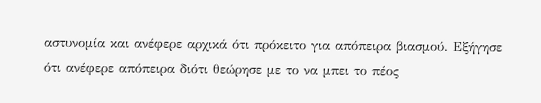αστυνομία και ανέφερε αρχικά ότι πρόκειτο για απόπειρα βιασμού. Εξήγησε ότι ανέφερε απόπειρα διότι θεώρησε με το να μπει το πέος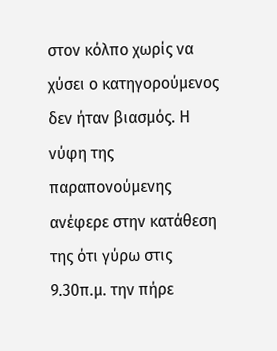στον κόλπο χωρίς να χύσει ο κατηγορούμενος δεν ήταν βιασμός. Η νύφη της παραπονούμενης ανέφερε στην κατάθεση της ότι γύρω στις 9.30π.μ. την πήρε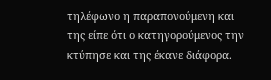τηλέφωνο η παραπονούμενη και της είπε ότι ο κατηγορούμενος την κτύπησε και της έκανε διάφορα.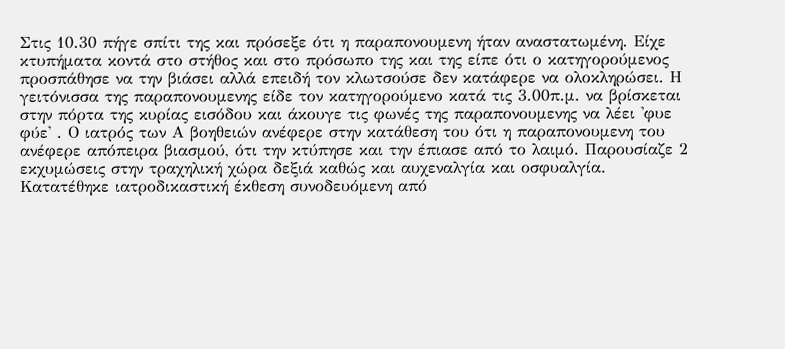Στις 10.30 πήγε σπίτι της και πρόσεξε ότι η παραπονουμενη ήταν αναστατωμένη. Είχε κτυπήματα κοντά στο στήθος και στο πρόσωπο της και της είπε ότι ο κατηγορούμενος προσπάθησε να την βιάσει αλλά επειδή τον κλωτσούσε δεν κατάφερε να ολοκληρώσει. Η γειτόνισσα της παραπονουμενης είδε τον κατηγορούμενο κατά τις 3.00π.μ. να βρίσκεται στην πόρτα της κυρίας εισόδου και άκουγε τις φωνές της παραπονουμενης να λέει 'φυε φύε' . Ο ιατρός των Α βοηθειών ανέφερε στην κατάθεση του ότι η παραπονουμενη του ανέφερε απόπειρα βιασμού, ότι την κτύπησε και την έπιασε από το λαιμό. Παρουσίαζε 2 εκχυμώσεις στην τραχηλική χώρα δεξιά καθώς και αυχεναλγία και οσφυαλγία. Κατατέθηκε ιατροδικαστική έκθεση συνοδευόμενη από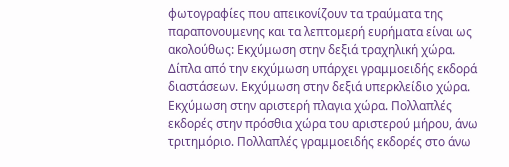φωτογραφίες που απεικονίζουν τα τραύματα της παραπονουμενης και τα λεπτομερή ευρήματα είναι ως ακολούθως: Εκχύμωση στην δεξιά τραχηλική χώρα. Δίπλα από την εκχύμωση υπάρχει γραμμοειδής εκδορά διαστάσεων. Εκχύμωση στην δεξιά υπερκλείδιο χώρα. Εκχύμωση στην αριστερή πλαγια χώρα. Πολλαπλές εκδορές στην πρόσθια χώρα του αριστερού μήρου, άνω τριτημόριο. Πολλαπλές γραμμοειδής εκδορές στο άνω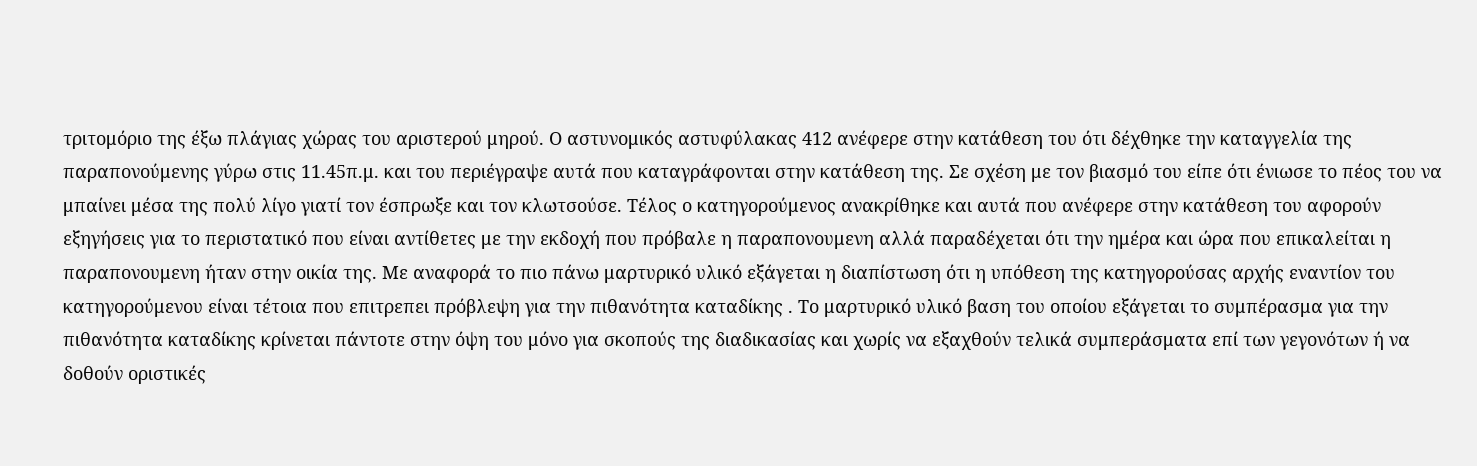τριτομόριο της έξω πλάγιας χώρας του αριστερού μηρού. Ο αστυνομικός αστυφύλακας 412 ανέφερε στην κατάθεση του ότι δέχθηκε την καταγγελία της παραπονούμενης γύρω στις 11.45π.μ. και του περιέγραψε αυτά που καταγράφονται στην κατάθεση της. Σε σχέση με τον βιασμό του είπε ότι ένιωσε το πέος του να μπαίνει μέσα της πολύ λίγο γιατί τον έσπρωξε και τον κλωτσούσε. Τέλος ο κατηγορούμενος ανακρίθηκε και αυτά που ανέφερε στην κατάθεση του αφορούν εξηγήσεις για το περιστατικό που είναι αντίθετες με την εκδοχή που πρόβαλε η παραπονουμενη αλλά παραδέχεται ότι την ημέρα και ώρα που επικαλείται η παραπονουμενη ήταν στην οικία της. Με αναφορά το πιο πάνω μαρτυρικό υλικό εξάγεται η διαπίστωση ότι η υπόθεση της κατηγορούσας αρχής εναντίον του κατηγορούμενου είναι τέτοια που επιτρεπει πρόβλεψη για την πιθανότητα καταδίκης . Το μαρτυρικό υλικό βαση του οποίου εξάγεται το συμπέρασμα για την πιθανότητα καταδίκης κρίνεται πάντοτε στην όψη του μόνο για σκοπούς της διαδικασίας και χωρίς να εξαχθούν τελικά συμπεράσματα επί των γεγονότων ή να δοθούν οριστικές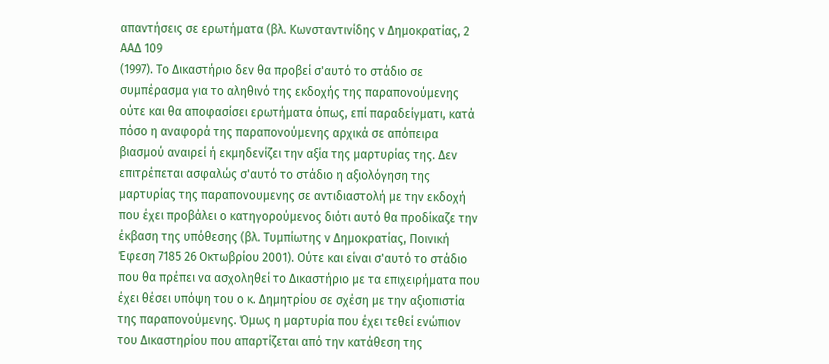απαντήσεις σε ερωτήματα (βλ. Κωνσταντινίδης ν Δημοκρατίας, 2 ΑΑΔ 109
(1997). Το Δικαστήριο δεν θα προβεί σ'αυτό το στάδιο σε συμπέρασμα για το αληθινό της εκδοχής της παραπονούμενης ούτε και θα αποφασίσει ερωτήματα όπως, επί παραδείγματι, κατά πόσο η αναφορά της παραπονούμενης αρχικά σε απόπειρα βιασμού αναιρεί ή εκμηδενίζει την αξία της μαρτυρίας της. Δεν επιτρέπεται ασφαλώς σ'αυτό το στάδιο η αξιολόγηση της μαρτυρίας της παραπονουμενης σε αντιδιαστολή με την εκδοχή που έχει προβάλει ο κατηγορούμενος διότι αυτό θα προδίκαζε την έκβαση της υπόθεσης (βλ. Τυμπίωτης ν Δημοκρατίας, Ποινική Έφεση 7185 26 Οκτωβρίου 2001). Ούτε και είναι σ'αυτό το στάδιο που θα πρέπει να ασχοληθεί το Δικαστήριο με τα επιχειρήματα που έχει θέσει υπόψη του ο κ. Δημητρίου σε σχέση με την αξιοπιστία της παραπονούμενης. Όμως η μαρτυρία που έχει τεθεί ενώπιον του Δικαστηρίου που απαρτίζεται από την κατάθεση της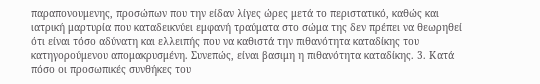παραπονουμενης, προσώπων που την είδαν λίγες ώρες μετά το περιστατικό, καθώς και ιατρική μαρτυρία που καταδεικνύει εμφανή τραύματα στο σώμα της δεν πρέπει να θεωρηθεί ότι είναι τόσο αδύνατη και ελλειπής που να καθιστά την πιθανότητα καταδίκης του κατηγορούμενου απομακρυσμένη. Συνεπώς, είναι βασιμη η πιθανότητα καταδίκης. 3. Κατά πόσο οι προσωπικές συνθήκες του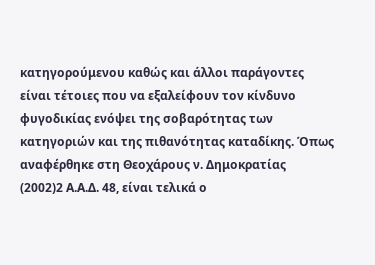κατηγορούμενου καθώς και άλλοι παράγοντες είναι τέτοιες που να εξαλείφουν τον κίνδυνο φυγοδικίας ενόψει της σοβαρότητας των κατηγοριών και της πιθανότητας καταδίκης. Όπως αναφέρθηκε στη Θεοχάρους ν. Δημοκρατίας
(2002)2 Α.Α.Δ. 48, είναι τελικά ο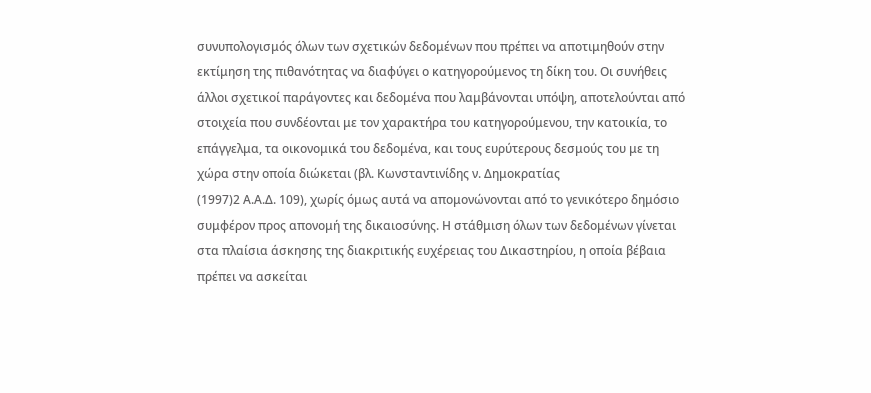συνυπολογισμός όλων των σχετικών δεδομένων που πρέπει να αποτιμηθούν στην εκτίμηση της πιθανότητας να διαφύγει ο κατηγορούμενος τη δίκη του. Οι συνήθεις άλλοι σχετικοί παράγοντες και δεδομένα που λαμβάνονται υπόψη, αποτελούνται από στοιχεία που συνδέονται με τον χαρακτήρα του κατηγορούμενου, την κατοικία, το επάγγελμα, τα οικονομικά του δεδομένα, και τους ευρύτερους δεσμούς του με τη χώρα στην οποία διώκεται (βλ. Κωνσταντινίδης ν. Δημοκρατίας
(1997)2 Α.Α.Δ. 109), χωρίς όμως αυτά να απομονώνονται από το γενικότερο δημόσιο συμφέρον προς απονομή της δικαιοσύνης. Η στάθμιση όλων των δεδομένων γίνεται στα πλαίσια άσκησης της διακριτικής ευχέρειας του Δικαστηρίου, η οποία βέβαια πρέπει να ασκείται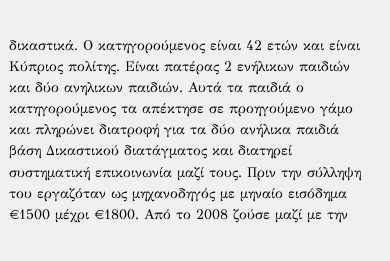δικαστικά. Ο κατηγορούμενος είναι 42 ετών και είναι Κύπριος πολίτης. Είναι πατέρας 2 ενήλικων παιδιών και δύο ανηλικων παιδιών. Αυτά τα παιδιά ο κατηγορούμενος τα απέκτησε σε προηγούμενο γάμο και πληρώνει διατροφή για τα δύο ανήλικα παιδιά βάση Δικαστικού διατάγματος και διατηρεί συστηματική επικοινωνία μαζί τους. Πριν την σύλληψη του εργαζόταν ως μηχανοδηγός με μηναίο εισόδημα €1500 μέχρι €1800. Από το 2008 ζούσε μαζί με την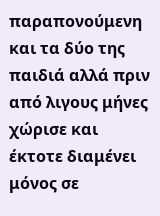παραπονούμενη και τα δύο της παιδιά αλλά πριν από λιγους μήνες χώρισε και έκτοτε διαμένει μόνος σε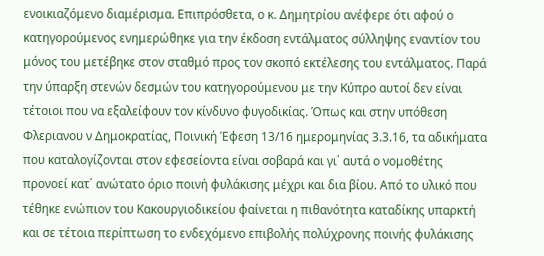ενοικιαζόμενο διαμέρισμα. Επιπρόσθετα, ο κ. Δημητρίου ανέφερε ότι αφού ο κατηγορούμενος ενημερώθηκε για την έκδοση εντάλματος σύλληψης εναντίον του μόνος του μετέβηκε στον σταθμό προς τον σκοπό εκτέλεσης του εντάλματος. Παρά την ύπαρξη στενών δεσμών του κατηγορούμενου με την Κύπρο αυτοί δεν είναι τέτοιοι που να εξαλείφουν τον κίνδυνο φυγοδικίας. Όπως και στην υπόθεση Φλεριανου ν Δημοκρατίας, Ποινική Έφεση 13/16 ημερομηνίας 3.3.16, τα αδικήματα που καταλογίζονται στον εφεσείοντα είναι σοβαρά και γι΄ αυτά ο νομοθέτης προνοεί κατ΄ ανώτατο όριο ποινή φυλάκισης μέχρι και δια βίου. Από το υλικό που τέθηκε ενώπιον του Κακουργιοδικείου φαίνεται η πιθανότητα καταδίκης υπαρκτή και σε τέτοια περίπτωση το ενδεχόμενο επιβολής πολύχρονης ποινής φυλάκισης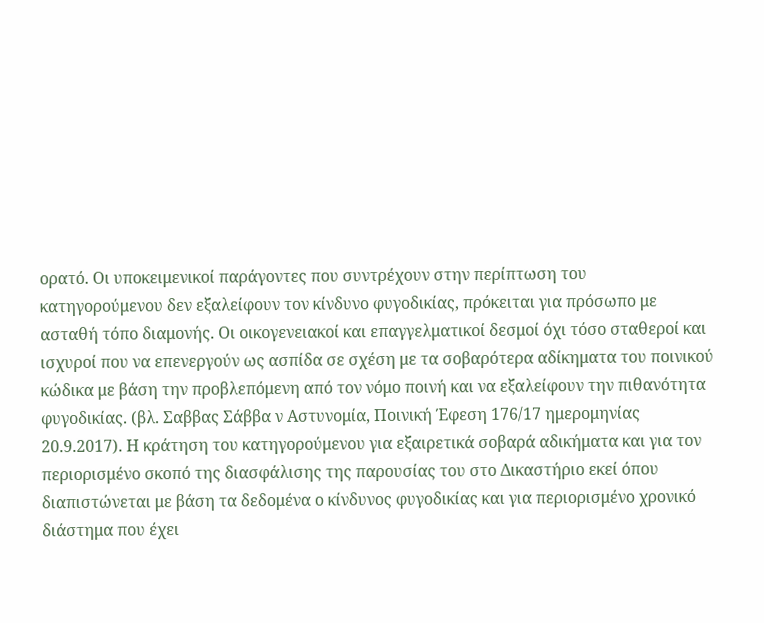ορατό. Οι υποκειμενικοί παράγοντες που συντρέχουν στην περίπτωση του κατηγορούμενου δεν εξαλείφουν τον κίνδυνο φυγοδικίας, πρόκειται για πρόσωπο με ασταθή τόπο διαμονής. Οι οικογενειακοί και επαγγελματικοί δεσμοί όχι τόσο σταθεροί και ισχυροί που να επενεργούν ως ασπίδα σε σχέση με τα σοβαρότερα αδίκηματα του ποινικού κώδικα με βάση την προβλεπόμενη από τον νόμο ποινή και να εξαλείφουν την πιθανότητα φυγοδικίας. (βλ. Σαββας Σάββα ν Αστυνομία, Ποινική Έφεση 176/17 ημερομηνίας 20.9.2017). Η κράτηση του κατηγορούμενου για εξαιρετικά σοβαρά αδικήματα και για τον περιορισμένο σκοπό της διασφάλισης της παρουσίας του στο Δικαστήριο εκεί όπου διαπιστώνεται με βάση τα δεδομένα ο κίνδυνος φυγοδικίας και για περιορισμένο χρονικό διάστημα που έχει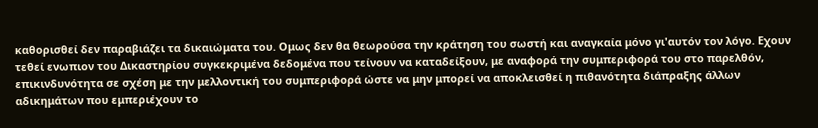καθορισθεί δεν παραβιάζει τα δικαιώματα του. Ομως δεν θα θεωρούσα την κράτηση του σωστή και αναγκαία μόνο γι'αυτόν τον λόγο. Εχουν τεθεί ενωπιον του Δικαστηρίου συγκεκριμένα δεδομένα που τείνουν να καταδείξουν, με αναφορά την συμπεριφορά του στο παρελθόν, επικινδυνότητα σε σχέση με την μελλοντική του συμπεριφορά ώστε να μην μπορεί να αποκλεισθεί η πιθανότητα διάπραξης άλλων αδικημάτων που εμπεριέχουν το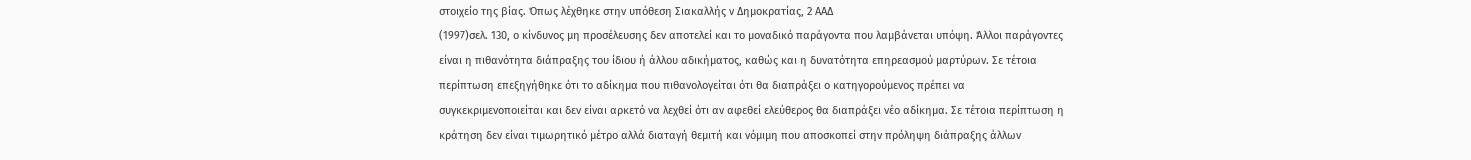στοιχείο της βίας. Όπως λέχθηκε στην υπόθεση Σιακαλλής ν Δημοκρατίας, 2 ΑΑΔ
(1997)σελ. 130, ο κίνδυνος μη προσέλευσης δεν αποτελεί και το μοναδικό παράγοντα που λαμβάνεται υπόψη. Άλλοι παράγοντες είναι η πιθανότητα διάπραξης του ίδιου ή άλλου αδικήματος, καθώς και η δυνατότητα επηρεασμού μαρτύρων. Σε τέτοια περίπτωση επεξηγήθηκε ότι το αδίκημα που πιθανολογείται ότι θα διαπράξει ο κατηγορούμενος πρέπει να συγκεκριμενοποιείται και δεν είναι αρκετό να λεχθεί ότι αν αφεθεί ελεύθερος θα διαπράξει νέο αδίκημα. Σε τέτοια περίπτωση η κράτηση δεν είναι τιμωρητικό μέτρο αλλά διαταγή θεμιτή και νόμιμη που αποσκοπεί στην πρόληψη διάπραξης άλλων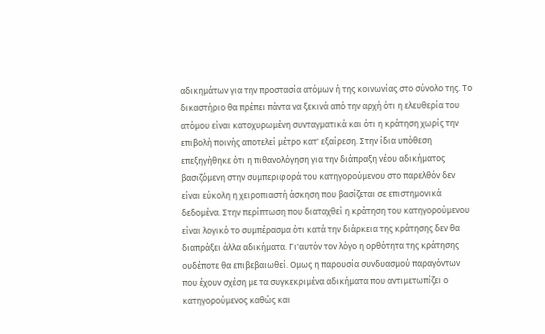αδικημάτων για την προστασία ατόμων ή της κοινωνίας στο σύνολο της. Το δικαστήριο θα πρέπει πάντα να ξεκινά από την αρχή ότι η ελευθερία του ατόμου είναι κατοχυρωμένη συνταγματικά και ότι η κράτηση χωρίς την επιβολή ποινής αποτελεί μέτρο κατ' εξαίρεση. Στην ίδια υπόθεση επεξηγήθηκε ότι η πιθανολόγηση για την διάπραξη νέου αδικήματος βασιζόμενη στην συμπεριφορά του κατηγορούμενου στο παρελθόν δεν είναι εύκολη η χειροπιαστή άσκηση που βασίζεται σε επιστημονικά δεδομένα. Στην περίπτωση που διαταχθεί η κράτηση του κατηγορούμενου είναι λογικό το συμπέρασμα ότι κατά την διάρκεια της κράτησης δεν θα διαπράξει άλλα αδικήματα. Γι'αυτόν τον λόγο η ορθότητα της κράτησης ουδέποτε θα επιβεβαιωθεί. Ομως η παρουσία συνδυασμού παραγόντων που έχουν σχέση με τα συγκεκριμένα αδικήματα που αντιμετωπίζει ο κατηγορούμενος καθώς και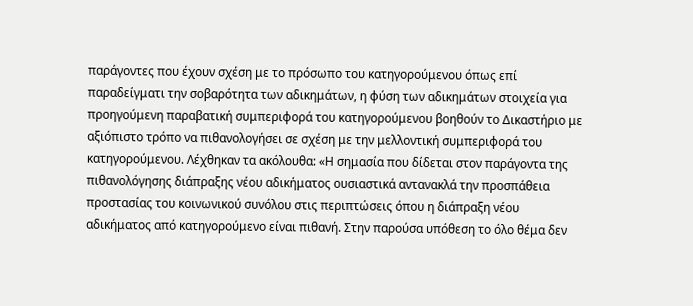παράγοντες που έχουν σχέση με το πρόσωπο του κατηγορούμενου όπως επί παραδείγματι την σοβαρότητα των αδικημάτων, η φύση των αδικημάτων στοιχεία για προηγούμενη παραβατική συμπεριφορά του κατηγορούμενου βοηθούν το Δικαστήριο με αξιόπιστο τρόπο να πιθανολογήσει σε σχέση με την μελλοντική συμπεριφορά του κατηγορούμενου. Λέχθηκαν τα ακόλουθα: «Η σημασία που δίδεται στον παράγοντα της πιθανολόγησης διάπραξης νέου αδικήματος ουσιαστικά αντανακλά την προσπάθεια προστασίας του κοινωνικού συνόλου στις περιπτώσεις όπου η διάπραξη νέου αδικήματος από κατηγορούμενο είναι πιθανή. Στην παρούσα υπόθεση το όλο θέμα δεν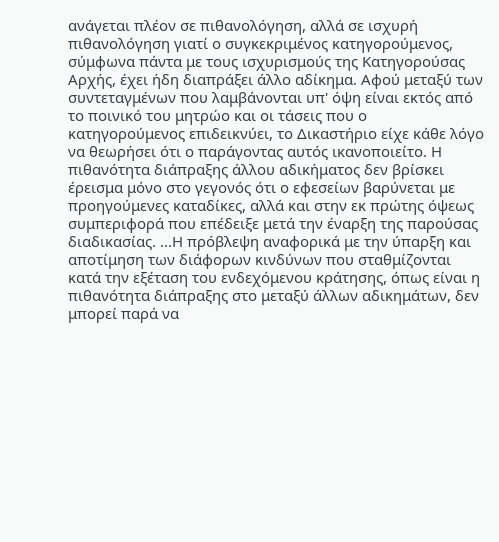ανάγεται πλέον σε πιθανολόγηση, αλλά σε ισχυρή πιθανολόγηση γιατί ο συγκεκριμένος κατηγορούμενος, σύμφωνα πάντα με τους ισχυρισμούς της Κατηγορούσας Αρχής, έχει ήδη διαπράξει άλλο αδίκημα. Αφού μεταξύ των συντεταγμένων που λαμβάνονται υπ' όψη είναι εκτός από το ποινικό του μητρώο και οι τάσεις που ο κατηγορούμενος επιδεικνύει, το Δικαστήριο είχε κάθε λόγο να θεωρήσει ότι ο παράγοντας αυτός ικανοποιείτο. Η πιθανότητα διάπραξης άλλου αδικήματος δεν βρίσκει έρεισμα μόνο στο γεγονός ότι ο εφεσείων βαρύνεται με προηγούμενες καταδίκες, αλλά και στην εκ πρώτης όψεως συμπεριφορά που επέδειξε μετά την έναρξη της παρούσας διαδικασίας. ...Η πρόβλεψη αναφορικά με την ύπαρξη και αποτίμηση των διάφορων κινδύνων που σταθμίζονται κατά την εξέταση του ενδεχόμενου κράτησης, όπως είναι η πιθανότητα διάπραξης στο μεταξύ άλλων αδικημάτων, δεν μπορεί παρά να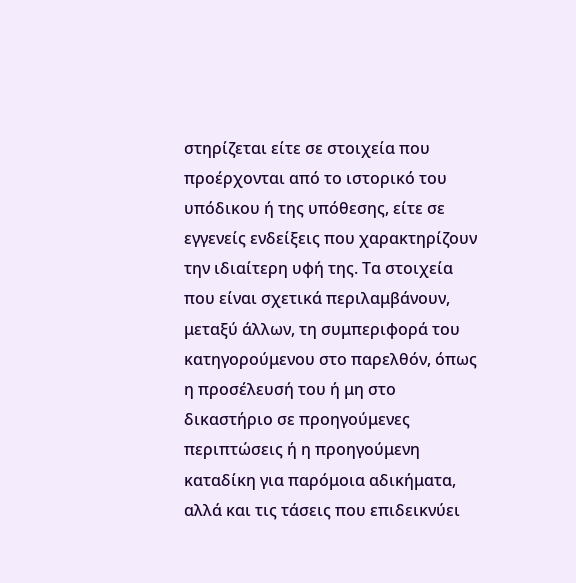στηρίζεται είτε σε στοιχεία που προέρχονται από το ιστορικό του υπόδικου ή της υπόθεσης, είτε σε εγγενείς ενδείξεις που χαρακτηρίζουν την ιδιαίτερη υφή της. Τα στοιχεία που είναι σχετικά περιλαμβάνουν, μεταξύ άλλων, τη συμπεριφορά του κατηγορούμενου στο παρελθόν, όπως η προσέλευσή του ή μη στο δικαστήριο σε προηγούμενες περιπτώσεις ή η προηγούμενη καταδίκη για παρόμοια αδικήματα, αλλά και τις τάσεις που επιδεικνύει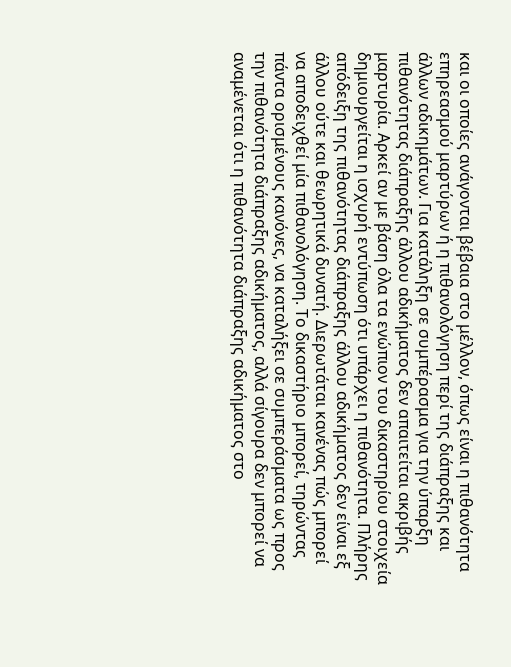και οι οποίες ανάγονται βέβαια στο μέλλον, όπως είναι η πιθανότητα επηρεασμού μαρτύρων ή η πιθανολόγηση περί της διάπραξης και άλλων αδικημάτων. Για κατάληξη σε συμπέρασμα για την ύπαρξη πιθανότητας διάπραξης άλλου αδικήματος δεν απαιτείται ακριβής μαρτυρία. Αρκεί αν με βάση όλα τα ενώπιον του δικαστηρίου στοιχεία δημιουργείται η ισχυρή εντύπωση ότι υπάρχει η πιθανότητα. Πλήρης απόδειξη της πιθανότητας διάπραξης άλλου αδικήματος δεν είναι εξ άλλου ούτε και θεωρητικά δυνατή. Διερωτάται κανένας πώς μπορεί να αποδειχθεί μία πιθανολόγηση. Το δικαστήριο μπορεί, τηρώντας πάντα ορισμένους κανόνες, να καταλήξει σε συμπεράσματα ως προς την πιθανότητα διάπραξης αδικήματος, αλλά σίγουρα δεν μπορεί να αναμένεται ότι η πιθανότητα διάπραξης αδικήματος στο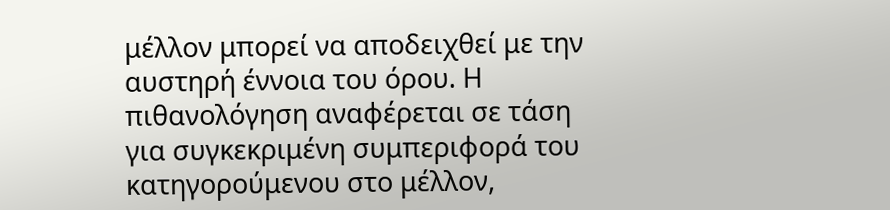μέλλον μπορεί να αποδειχθεί με την αυστηρή έννοια του όρου. Η πιθανολόγηση αναφέρεται σε τάση για συγκεκριμένη συμπεριφορά του κατηγορούμενου στο μέλλον,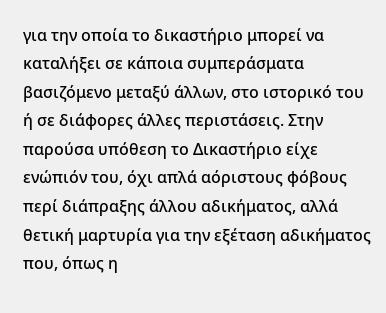για την οποία το δικαστήριο μπορεί να καταλήξει σε κάποια συμπεράσματα βασιζόμενο μεταξύ άλλων, στο ιστορικό του ή σε διάφορες άλλες περιστάσεις. Στην παρούσα υπόθεση το Δικαστήριο είχε ενώπιόν του, όχι απλά αόριστους φόβους περί διάπραξης άλλου αδικήματος, αλλά θετική μαρτυρία για την εξέταση αδικήματος που, όπως η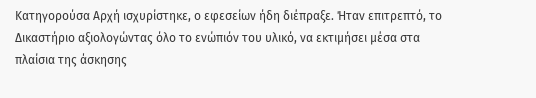Κατηγορούσα Αρχή ισχυρίστηκε, ο εφεσείων ήδη διέπραξε. Ήταν επιτρεπτό, το Δικαστήριο αξιολογώντας όλο το ενώπιόν του υλικό, να εκτιμήσει μέσα στα πλαίσια της άσκησης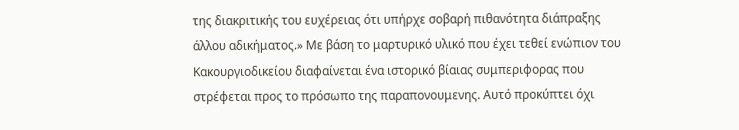της διακριτικής του ευχέρειας ότι υπήρχε σοβαρή πιθανότητα διάπραξης άλλου αδικήματος.» Με βάση το μαρτυρικό υλικό που έχει τεθεί ενώπιον του Κακουργιοδικείου διαφαίνεται ένα ιστορικό βίαιας συμπεριφορας που στρέφεται προς το πρόσωπο της παραπονουμενης. Αυτό προκύπτει όχι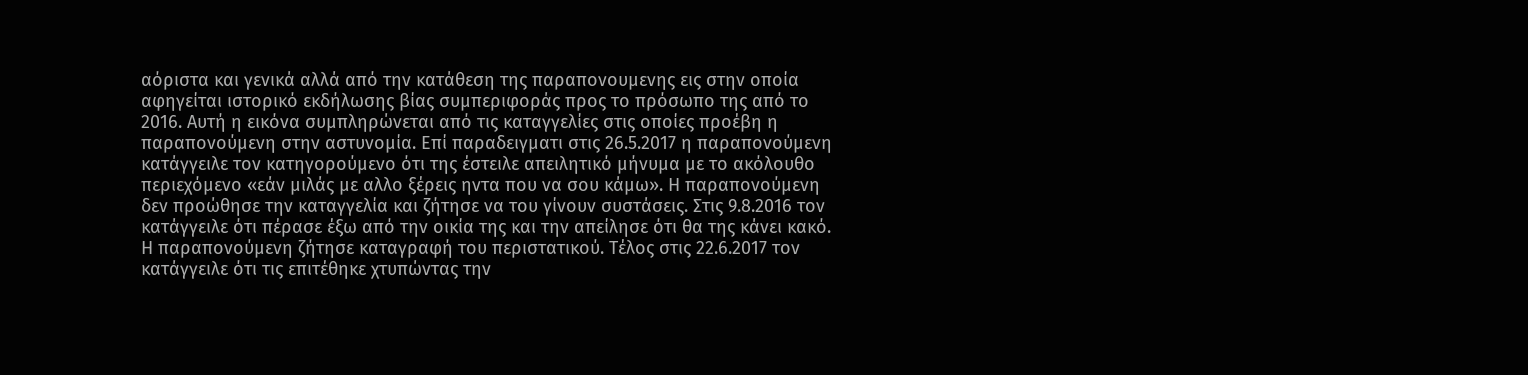αόριστα και γενικά αλλά από την κατάθεση της παραπονουμενης εις στην οποία αφηγείται ιστορικό εκδήλωσης βίας συμπεριφοράς προς το πρόσωπο της από το 2016. Αυτή η εικόνα συμπληρώνεται από τις καταγγελίες στις οποίες προέβη η παραπονούμενη στην αστυνομία. Επί παραδειγματι στις 26.5.2017 η παραπονούμενη κατάγγειλε τον κατηγορούμενο ότι της έστειλε απειλητικό μήνυμα με το ακόλουθο περιεχόμενο «εάν μιλάς με αλλο ξέρεις ηντα που να σου κάμω». Η παραπονούμενη δεν προώθησε την καταγγελία και ζήτησε να του γίνουν συστάσεις. Στις 9.8.2016 τον κατάγγειλε ότι πέρασε έξω από την οικία της και την απείλησε ότι θα της κάνει κακό. Η παραπονούμενη ζήτησε καταγραφή του περιστατικού. Τέλος στις 22.6.2017 τον κατάγγειλε ότι τις επιτέθηκε χτυπώντας την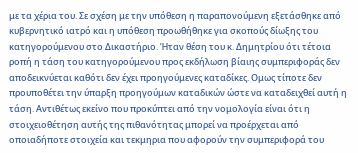με τα χέρια του. Σε σχέση με την υπόθεση η παραπονούμενη εξετάσθηκε από κυβερνητικό ιατρό και η υπόθεση προωθήθηκε για σκοπούς δίωξης του κατηγορούμενου στο Δικαστήριο. Ήταν θέση του κ. Δημητρίου ότι τέτοια ροπή η τάση του κατηγορούμενου προς εκδήλωση βίαιης συμπεριφοράς δεν αποδεικνύεται καθότι δεν έχει προηγούμενες καταδίκες. Ομως τίποτε δεν προυποθέτει την ύπαρξη προηγούμων καταδικών ώστε να καταδειχθεί αυτή η τάση. Αντιθέτως εκείνο που προκύπτει από την νομολογία είναι ότι η στοιχειοθέτηση αυτής της πιθανότητας μπορεί να προέρχεται από οποιαδήποτε στοιχεία και τεκμηρια που αφορούν την συμπεριφορά του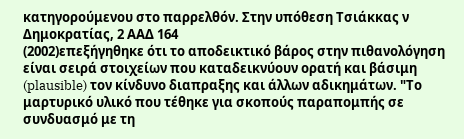κατηγορούμενου στο παρρελθόν. Στην υπόθεση Τσιάκκας ν Δημοκρατίας, 2 ΑΑΔ 164
(2002)επεξήγηθηκε ότι το αποδεικτικό βάρος στην πιθανολόγηση είναι σειρά στοιχείων που καταδεικνύουν ορατή και βάσιμη (plausible) τον κίνδυνο διαπραξης και άλλων αδικημάτων. "Το μαρτυρικό υλικό που τέθηκε για σκοπούς παραπομπής σε συνδυασμό με τη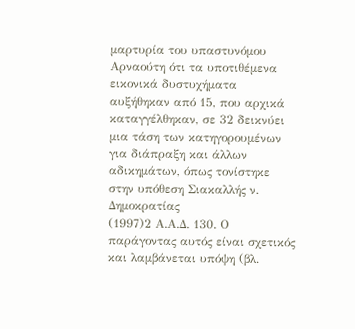μαρτυρία του υπαστυνόμου Αρναούτη ότι τα υποτιθέμενα εικονικά δυστυχήματα αυξήθηκαν από 15, που αρχικά καταγγέλθηκαν, σε 32 δεικνύει μια τάση των κατηγορουμένων για διάπραξη και άλλων αδικημάτων, όπως τονίστηκε στην υπόθεση Σιακαλλής ν. Δημοκρατίας
(1997)2 Α.Α.Δ. 130. Ο παράγοντας αυτός είναι σχετικός και λαμβάνεται υπόψη (βλ.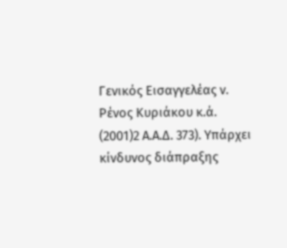Γενικός Εισαγγελέας ν. Ρένος Κυριάκου κ.ά.
(2001)2 Α.Α.Δ. 373). Υπάρχει κίνδυνος διάπραξης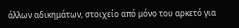άλλων αδικημάτων, στοιχείο από μόνο του αρκετό για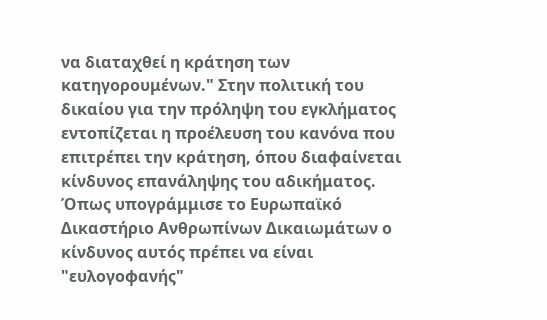να διαταχθεί η κράτηση των κατηγορουμένων." Στην πολιτική του δικαίου για την πρόληψη του εγκλήματος εντοπίζεται η προέλευση του κανόνα που επιτρέπει την κράτηση, όπου διαφαίνεται κίνδυνος επανάληψης του αδικήματος. Όπως υπογράμμισε το Ευρωπαϊκό Δικαστήριο Ανθρωπίνων Δικαιωμάτων ο κίνδυνος αυτός πρέπει να είναι "ευλογοφανής"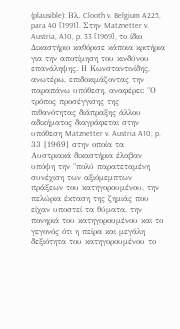(plausible): Βλ. Clooth v. Belgium A225, para 40 [1991]. Στην Matznetter v. Austria, A10, p. 33 [1969], το ίδιο Δικαστήριο καθόρισε κάποια κριτήρια για την αποτίμηση του κινδύνου επανάληψης. Η Κωνσταντινίδης, ανωτέρω, επιδοκιμάζοντας την παραπάνω υπόθεση, αναφέρει: "Ο τρόπος προσέγγισης της πιθανότητας διάπραξης άλλου αδικήματος διαγράφεται στην υπόθεση Matznetter v. Austria A10, p. 33 [1969] στην οποία τα Αυστριακά δικαστήρια έλαβαν υπόψη την "πολύ παρατεταμένη συνέχιση των αξιόμεμπτων πράξεων του κατηγορουμένου, την πελώρια έκταση της ζημιάς που είχαν υποστεί τα θύματα, την πονηριά του κατηγορουμένου και το γεγονός ότι η πείρα και μεγάλη δεξιότητα του κατηγορουμένου το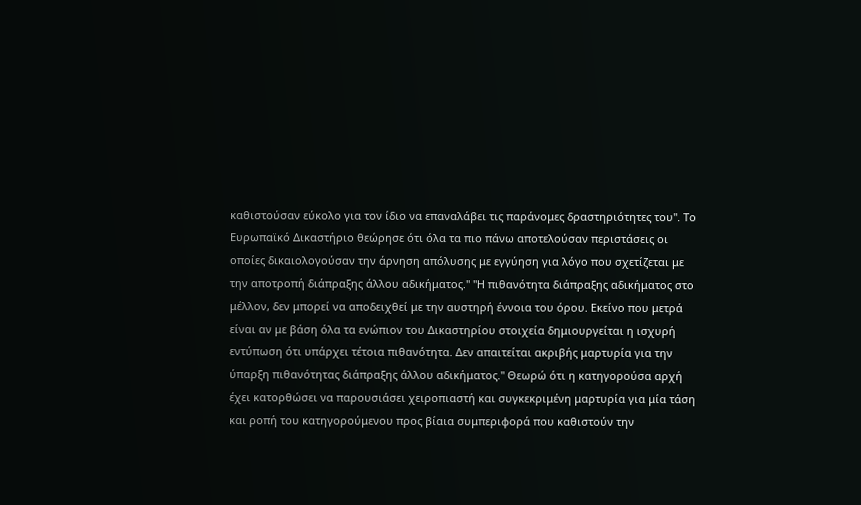καθιστούσαν εύκολο για τον ίδιο να επαναλάβει τις παράνομες δραστηριότητες του". Το Ευρωπαϊκό Δικαστήριο θεώρησε ότι όλα τα πιο πάνω αποτελούσαν περιστάσεις οι οποίες δικαιολογούσαν την άρνηση απόλυσης με εγγύηση για λόγο που σχετίζεται με την αποτροπή διάπραξης άλλου αδικήματος." "Η πιθανότητα διάπραξης αδικήματος στο μέλλον, δεν μπορεί να αποδειχθεί με την αυστηρή έννοια του όρου. Εκείνο που μετρά είναι αν με βάση όλα τα ενώπιον του Δικαστηρίου στοιχεία δημιουργείται η ισχυρή εντύπωση ότι υπάρχει τέτοια πιθανότητα. Δεν απαιτείται ακριβής μαρτυρία για την ύπαρξη πιθανότητας διάπραξης άλλου αδικήματος." Θεωρώ ότι η κατηγορούσα αρχή έχει κατορθώσει να παρουσιάσει χειροπιαστή και συγκεκριμένη μαρτυρία για μία τάση και ροπή του κατηγορούμενου προς βίαια συμπεριφορά που καθιστούν την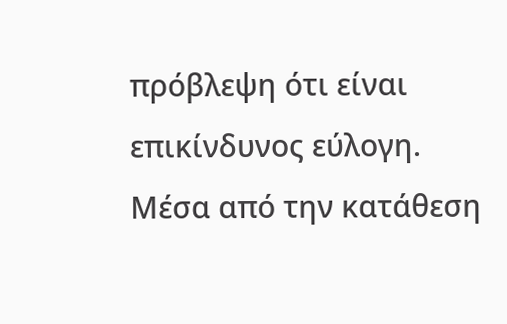πρόβλεψη ότι είναι επικίνδυνος εύλογη. Μέσα από την κατάθεση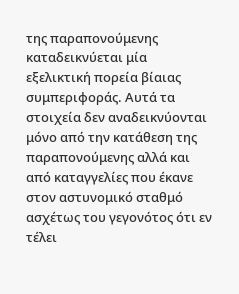της παραπονούμενης καταδεικνύεται μία εξελικτική πορεία βίαιας συμπεριφοράς. Αυτά τα στοιχεία δεν αναδεικνύονται μόνο από την κατάθεση της παραπονούμενης αλλά και από καταγγελίες που έκανε στον αστυνομικό σταθμό ασχέτως του γεγονότος ότι εν τέλει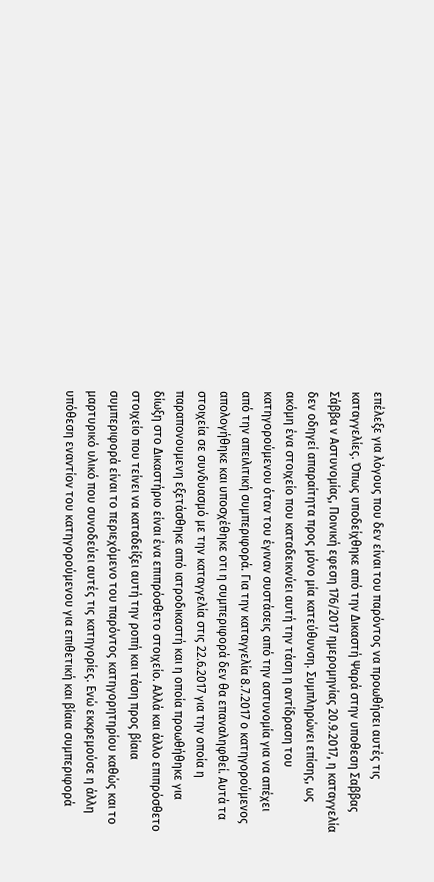επέλεξε για λόγους που δεν είναι του παρόντος να προωθήσει αυτές τις καταγγελίες. Όπως υποδείχθηκε από την Δικαστή Ψαρά στην υποθεση Σαββας Σάββα ν Αστυνομίας, Ποινική εφεση 176/2017 ημερομηνίας 20.9.2017, η καταγγελία δεν οδηγεί απαραίτητα προς μόνο μία κατεύθυνση. Συμπληρώνει επίσης, ως ακόμη ένα στοιχείο που καταδεικνύει αυτή την τάση η αντίδραση του κατηγορούμενου όταν του έγιναν συστάσεις από την αστυνομία για να απέχει από την απειλιτική συμπεριφορά. Για την καταγγελία 8.7.2017 ο κατηγορούμενος απολογήθηκε και υποσχέθηκε οτι η συμπεριφορά δεν θα επαναληφθεί. Αυτά τα στοιχεία σε συνδυασμό με την καταγγελία στις 22.6.2017 για την οποία η παραπονουμενη εξετάσθηκε από ιατροδικαστή και η οποία προωθήθηκε για δίωξη στο Δικαστήριο είναι ένα επιπρόσθετο στοιχείο. Αλλά και άλλο επιπρόσθετο στοιχείο που τείνει να καταδείξει αυτή την ροπή και τάση προς βίαια συμπεριφορά είναι το περιεχόμενο του παρόντος κατηγορητηρίου καθώς και το μαρτυρικό υλικό που συνοδεύει αυτές τις κατηγορίες. Ενώ εκκρεμούσε η άλλη υπόθεση εναντίον του κατηγορούμενου για επιθετική και βίαια συμπεριφορά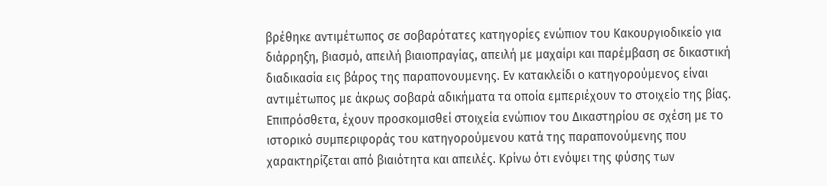βρέθηκε αντιμέτωπος σε σοβαρότατες κατηγορίες ενώπιον του Κακουργιοδικείο για διάρρηξη, βιασμό, απειλή βιαιοπραγίας, απειλή με μαχαίρι και παρέμβαση σε δικαστική διαδικασία εις βάρος της παραπονουμενης. Εν κατακλείδι ο κατηγορούμενος είναι αντιμέτωπος με άκρως σοβαρά αδικήματα τα οποία εμπεριέχουν το στοιχείο της βίας. Επιπρόσθετα, έχουν προσκομισθεί στοιχεία ενώπιον του Δικαστηρίου σε σχέση με το ιστορικό συμπεριφοράς του κατηγορούμενου κατά της παραπονούμενης που χαρακτηρίζεται από βιαιότητα και απειλές. Κρίνω ότι ενόψει της φύσης των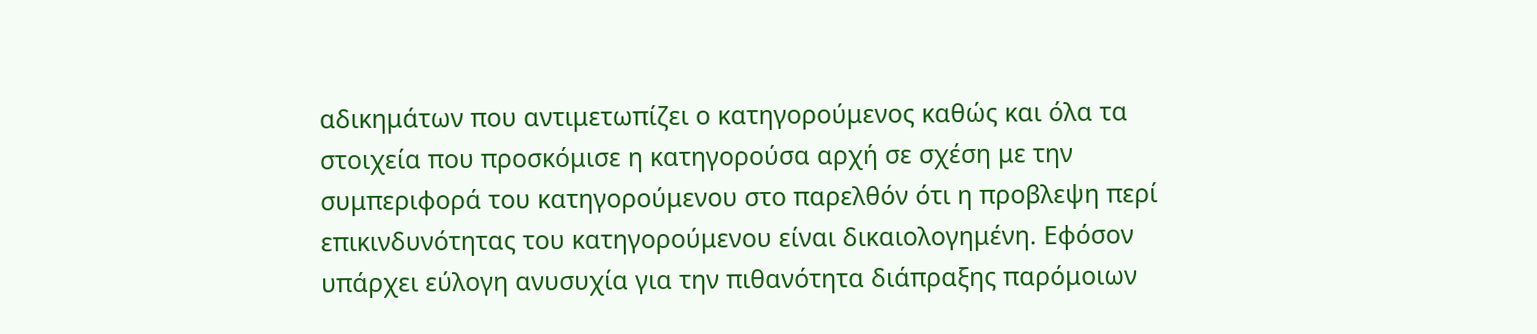αδικημάτων που αντιμετωπίζει ο κατηγορούμενος καθώς και όλα τα στοιχεία που προσκόμισε η κατηγορούσα αρχή σε σχέση με την συμπεριφορά του κατηγορούμενου στο παρελθόν ότι η προβλεψη περί επικινδυνότητας του κατηγορούμενου είναι δικαιολογημένη. Εφόσον υπάρχει εύλογη ανυσυχία για την πιθανότητα διάπραξης παρόμοιων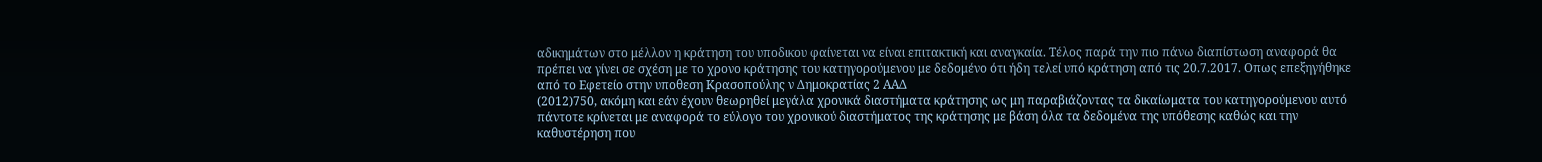αδικημάτων στο μέλλον η κράτηση του υποδικου φαίνεται να είναι επιτακτική και αναγκαία. Τέλος παρά την πιο πάνω διαπίστωση αναφορά θα πρέπει να γίνει σε σχέση με το χρονο κράτησης του κατηγορούμενου με δεδομένο ότι ήδη τελεί υπό κράτηση από τις 20.7.2017. Οπως επεξηγήθηκε από το Εφετείο στην υποθεση Κρασοπούλης ν Δημοκρατίας 2 ΑΑΔ
(2012)750, ακόμη και εάν έχουν θεωρηθεί μεγάλα χρονικά διαστήματα κράτησης ως μη παραβιάζοντας τα δικαίωματα του κατηγορούμενου αυτό πάντοτε κρίνεται με αναφορά το εύλογο του χρονικού διαστήματος της κράτησης με βάση όλα τα δεδομένα της υπόθεσης καθώς και την καθυστέρηση που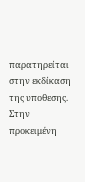παρατηρείται στην εκδίκαση της υποθεσης. Στην προκειμένη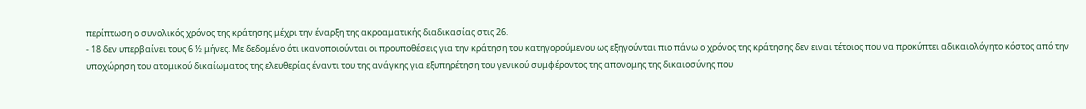περίπτωση ο συνολικός χρόνος της κράτησης μέχρι την έναρξη της ακροαματικής διαδικασίας στις 26.
- 18 δεν υπερβαίνει τους 6 ½ μήνες. Με δεδομένο ότι ικανοποιούνται οι προυποθέσεις για την κράτηση του κατηγορούμενου ως εξηγούνται πιο πάνω ο χρόνος της κράτησης δεν ειναι τέτοιος που να προκύπτει αδικαιολόγητο κόστος από την υποχώρηση του ατομικού δικαίωματος της ελευθερίας έναντι του της ανάγκης για εξυπηρέτηση του γενικού συμφέροντος της απονομης της δικαιοσύνης που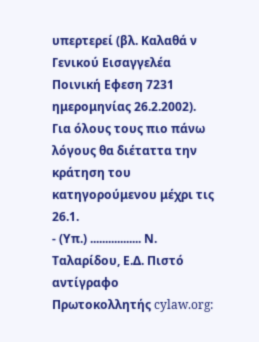υπερτερεί (βλ. Καλαθά ν Γενικού Εισαγγελέα Ποινική Εφεση 7231 ημερομηνίας 26.2.2002). Για όλους τους πιο πάνω λόγους θα διέταττα την κράτηση του κατηγορούμενου μέχρι τις 26.1.
- (Υπ.) ................. Ν. Ταλαρίδου, Ε.Δ. Πιστό αντίγραφο Πρωτοκολλητής cylaw.org: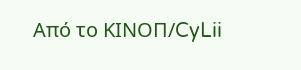Από το ΚΙΝOΠ/CyLii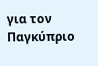για τον Παγκύπριο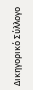Δικηγορικό Σύλλογο